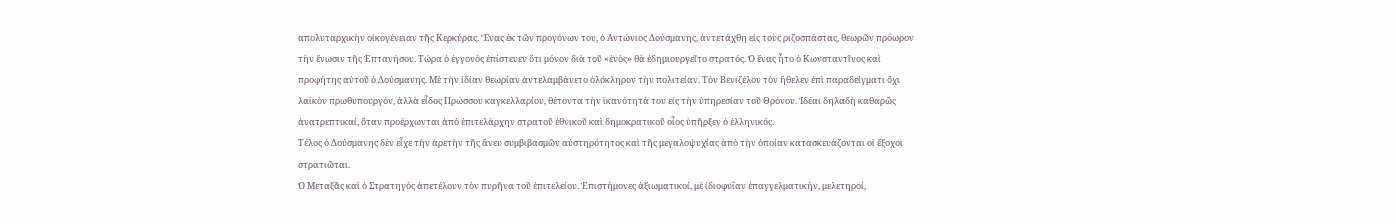απολυταρχικὴν οἰκογένειαν τῆς Κερκύρας. Ἕνας ἐκ τῶν προγόνων του, ὁ Αντώνιος Δούσμανης, ἀντετάχθη εἰς τοὺς ριζοσπάστας, θεωρῶν πρόωρον τὴν ἕνωσιν τῆς Ἑπτανήσου. Τώρα ὁ ἐγγονὸς ἐπίστευεν ὅτι μόνον διὰ τοῦ «ἑνὸς» θὰ ἐδημιουργεῖτο στρατός. Ὁ ἕνας ἦτο ὁ Κωνσταντῖνος καὶ προφήτης αὐτοῦ ὁ Δούσμανης. Μὲ τὴν ἰδίαν θεωρίαν ἀντελαμβάνετο ὁλόκληρον τὴν πολιτείαν. Τὸν Βενιζέλον τὸν ἤθελεν ἐπὶ παραδείγματι ὄχι λαϊκὸν πρωθυπουργόν, ἀλλὰ εἶδος Πρώσσου καγκελλαρίου, θέτοντα τὴν ἱκανότητά του εἰς τὴν ὑπηρεσίαν τοῦ Θρόνου. Ἰδέαι δηλαδὴ καθαρῶς ἀνατρεπτικαί, ὅταν προέρχωνται ἀπὸ ἐπιτελάρχην στρατοῦ ἐθνικοῦ καὶ δημοκρατικοῦ οἶος ὑπῆρξεν ὁ ἑλληνικός.
Τέλος ὁ Δούσμανης δὲν εἶχε τὴν ἀρετὴν τῆς ἄνευ συμβιβασμῶν αὐστηρότητος καὶ τῆς μεγαλοψυχίας ἀπὸ τὴν ὁποίαν κατασκευάζονται οἱ ἔξοχοι στρατιῶται.
Ὁ Μεταξᾶς καὶ ὁ Στρατηγὸς ἀπετέλουν τὸν πυρῆνα τοῦ ἐπιτελείου. Ἐπιστήμονες ἀξιωματικοί, μὲ ἰδιοφυΐαν ἐπαγγελματικήν, μελετηροί,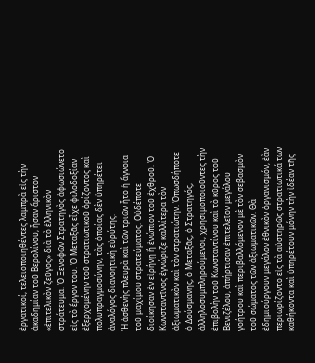ἐργατικοί, τελειοποιηθέντες λαμπρὰ εἰς τὴν ἀκαδημίαν τοῦ Βερολίνου, ἦσαν ἄριστον «ἐπιτελικὸν ζεῦγος» διὰ τὸ ἑλληνικὸν στράτευμα. Ὁ Ξενοφῶν Στρατηγὸς ἀφωσιώνετο εἰς τὸ ἔργον του. Ὁ Μεταξᾶς εἶχε φιλοδοξίαν ἐξερχομένην τοῦ στρατιωτικοῦ ὁρίζοντος καὶ πολυπραγμοσύνην, τὰς ὁποίας δὲν ὑπηρέτει ἀναλόγος διανοητικὴ εὐρύτης.
Ἡ ἀσθενὴς πλευρὰ καὶ τῶν τριῶν ἦτο ἡ ἄγνοια τοῦ μαχίμου στρατεύματος. Οὐδέποτε διοίκησαν ἐν εἰρήνῃ ἢ ἐνώπιον τοῦ ἐχθροῦ. Ὁ Κωνσταντῖνος ἐγνώριζε καλλίτερα τὸν ἀξιωματικὸν καὶ τὸν στρατιώτην. Ὁπωσδήποτε ὁ Δούσμανης, ὁ Μεταξᾶς, ὁ Στρατηγός, ἀλληλοσυμπληρούμενοι, χρησιμοποιοῦντες τὴν ἐπιβολὴν τοῦ Κωνσταντίνου καὶ τὸ κῦρος τοῦ Βενιζέλου, ἀπήρτισαν ἐπιτελεῖον μεγάλου γοήτρου καὶ περιβαλλόμενον μὲ τὸν σεβασμὸν τοῦ σώματος τῶν ἀξιωματικῶν. Θὰ ἐδημιούργουν μεγάλον ἐθνικὸν ὀργανισμόν, ἐὰν περιωρίζοντο εἰς τὰ αὐστηρῶς στρατιωτικά των καθήκοντα καὶ ὑπηρέτουν μόνην τὴν ἰδέαν τῆς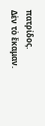πατρίδος.
Δὲν τὸ ἔκαμαν.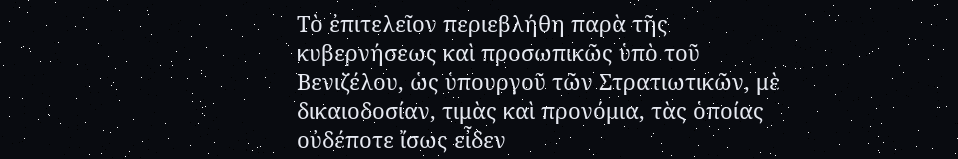Τὸ ἐπιτελεῖον περιεβλήθη παρὰ τῆς κυβερνήσεως καὶ προσωπικῶς ὑπὸ τοῦ Βενιζέλου, ὡς ὑπουργοῦ τῶν Στρατιωτικῶν, μὲ δικαιοδοσίαν, τιμὰς καὶ προνόμια, τὰς ὁποίας οὐδέποτε ἴσως εἶδεν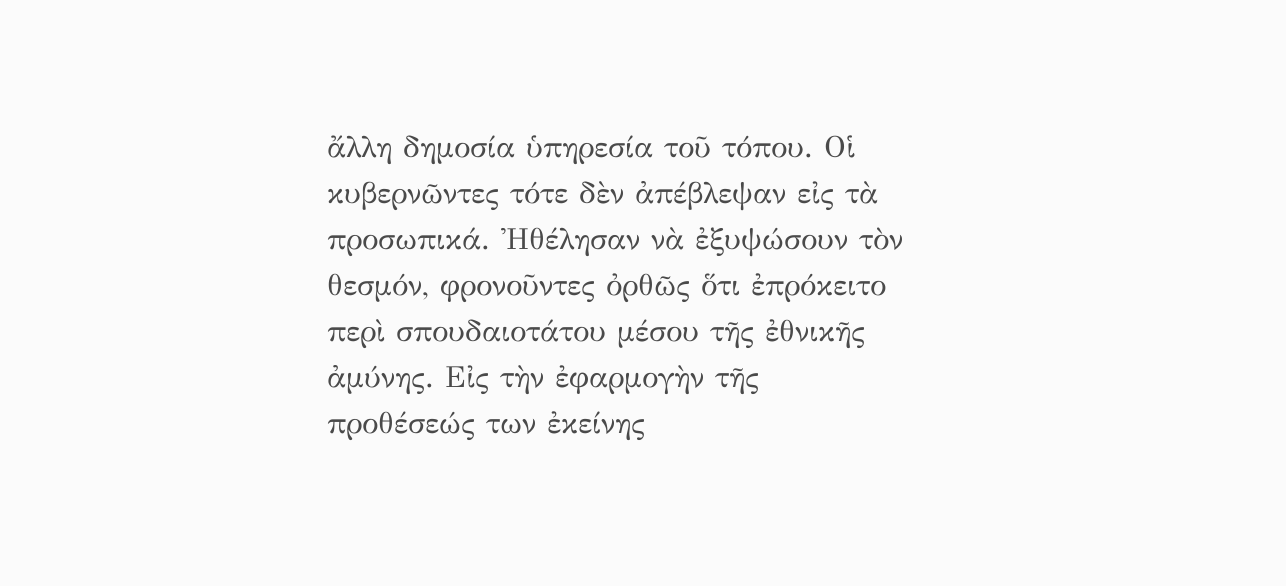ἄλλη δημοσία ὑπηρεσία τοῦ τόπου. Οἱ κυβερνῶντες τότε δὲν ἀπέβλεψαν εἰς τὰ προσωπικά. Ἠθέλησαν νὰ ἐξυψώσουν τὸν θεσμόν, φρονοῦντες ὀρθῶς ὅτι ἐπρόκειτο περὶ σπουδαιοτάτου μέσου τῆς ἐθνικῆς ἀμύνης. Εἰς τὴν ἐφαρμογὴν τῆς προθέσεώς των ἐκείνης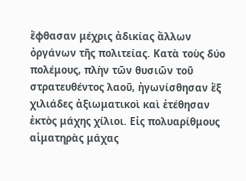ἔφθασαν μέχρις ἀδικίας ἄλλων ὀργάνων τῆς πολιτείας. Κατὰ τοὺς δύο πολέμους, πλὴν τῶν θυσιῶν τοῦ στρατευθέντος λαοῦ, ἠγωνίσθησαν ἓξ χιλιάδες ἀξιωματικοὶ καὶ ἐτέθησαν ἐκτὸς μάχης χίλιοι. Εἰς πολυαρίθμους αἱματηρὰς μάχας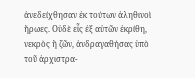ἀνεδείχθησαν ἐκ τούτων ἀληθινοὶ ἥρωες. Οὐδὲ εἷς ἐξ αὐτῶν ἐκρίθη, νεκρὸς ἢ ζῶν, ἀνδραγαθήσας ὑπὸ τοῦ ἀρχιστρα-